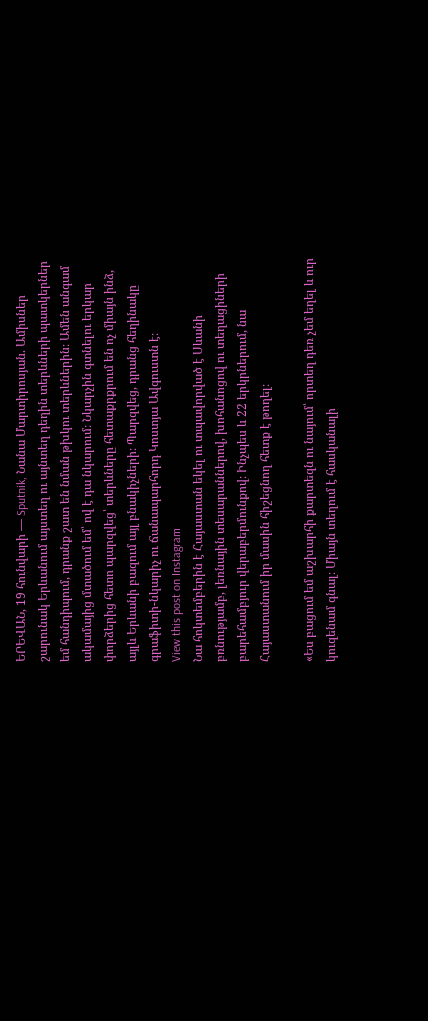ԵՐԵՎԱՆ, 19 հունվարի — Sputnik, Նանա Մարտիրոսյան. Ամիսներ շարունակ Երևանում այստեղ ու այնտեղ դեղին տերևների պատկերներ եմ հանդիպում, դրանք շատ են նման թխկու տերևներին։ Ամեն անգամ ակամայից մտածում եմ՝ ով է դա նկարում։ Նկարչին գտնելու երկար փորձերից հետո պարզվեց՝ տերևները հետաքրքրում են ոչ միայն ինձ, այլև Երևանի բազում այլ բնակիչների։ Պարզվեց, դրանց հեղինակը գրաֆիտի-նկարիչ ու ճանապարհորդ Կոստյա Ավգուստն է։
View this post on Instagram
Նա հոկտեմբերին է Հայաստան եկել ու տպավորված է Սևանի բռնությամբ, լեռնային տեսարաններով, խոհանոցով ու տեղացիների բարեհամբյուր վերաբերմունքով։ Ինչպես և 22 երկրներում, նա Հայաստանում իր մասին հիշեցնող հետք է թողել։

«Ես բացում եմ աշխարհի քարտեզն ու նայում՝ որտեղ դեռ չեմ եղել և ուր կուզենամ գնալ։ Միայն տեղում է հասկանալի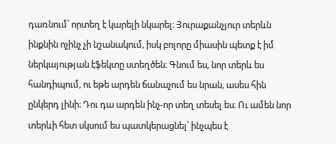դառնում՝ որտեղ է կարելի նկարել։ Յուրաքանչյուր տերևն ինքնին ոչինչ չի նշանակում, իսկ բոլորը միասին պետք է իմ ներկայության էֆեկտը ստեղծեն։ Գնում ես, նոր տերև ես հանդիպում, ու եթե արդեն ճանաչում ես նրան, ասես հին ընկերդ լինի։ Դու դա արդեն ինչ-որ տեղ տեսել ես։ Ու ամեն նոր տերևի հետ սկսում ես պատկերացնել՝ ինչպես է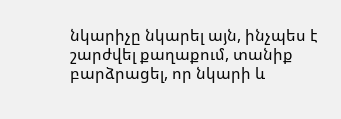նկարիչը նկարել այն, ինչպես է շարժվել քաղաքում, տանիք բարձրացել, որ նկարի և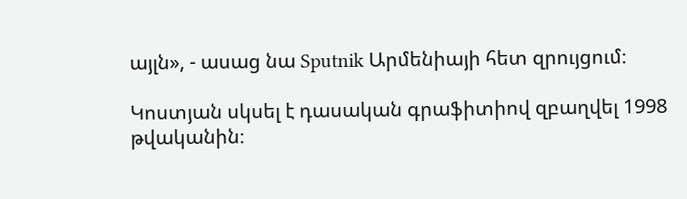այլն», - ասաց նա Sputnik Արմենիայի հետ զրույցում։

Կոստյան սկսել է դասական գրաֆիտիով զբաղվել 1998 թվականին։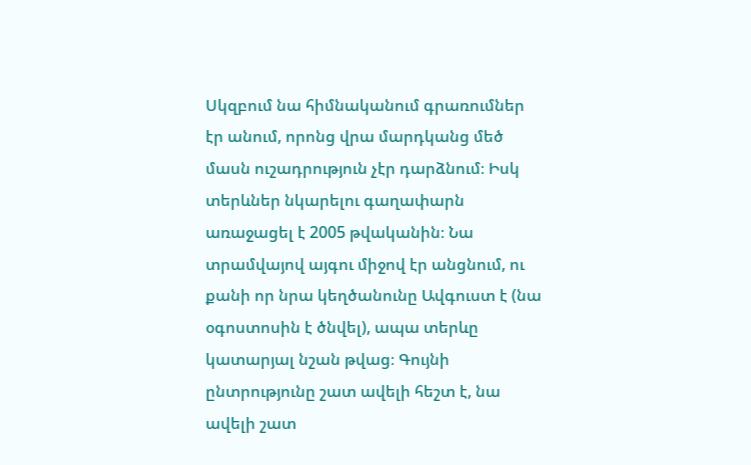Սկզբում նա հիմնականում գրառումներ էր անում, որոնց վրա մարդկանց մեծ մասն ուշադրություն չէր դարձնում։ Իսկ տերևներ նկարելու գաղափարն առաջացել է 2005 թվականին։ Նա տրամվայով այգու միջով էր անցնում, ու քանի որ նրա կեղծանունը Ավգուստ է (նա օգոստոսին է ծնվել), ապա տերևը կատարյալ նշան թվաց։ Գույնի ընտրությունը շատ ավելի հեշտ է, նա ավելի շատ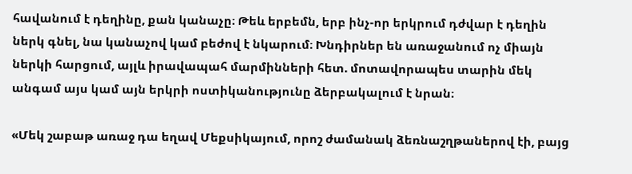հավանում է դեղինը, քան կանաչը։ Թեև երբեմն, երբ ինչ-որ երկրում դժվար է դեղին ներկ գնել, նա կանաչով կամ բեժով է նկարում։ Խնդիրներ են առաջանում ոչ միայն ներկի հարցում, այլև իրավապահ մարմինների հետ. մոտավորապես տարին մեկ անգամ այս կամ այն երկրի ոստիկանությունը ձերբակալում է նրան։

«Մեկ շաբաթ առաջ դա եղավ Մեքսիկայում, որոշ ժամանակ ձեռնաշղթաներով էի, բայց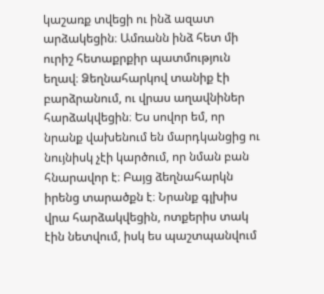կաշառք տվեցի ու ինձ ազատ արձակեցին։ Ամռանն ինձ հետ մի ուրիշ հետաքրքիր պատմություն եղավ։ Ձեղնահարկով տանիք էի բարձրանում, ու վրաս աղավնիներ հարձակվեցին։ Ես սովոր եմ, որ նրանք վախենում են մարդկանցից ու նույնիսկ չէի կարծում, որ նման բան հնարավոր է։ Բայց ձեղնահարկն իրենց տարածքն է։ Նրանք գլխիս վրա հարձակվեցին, ոտքերիս տակ էին նետվում, իսկ ես պաշտպանվում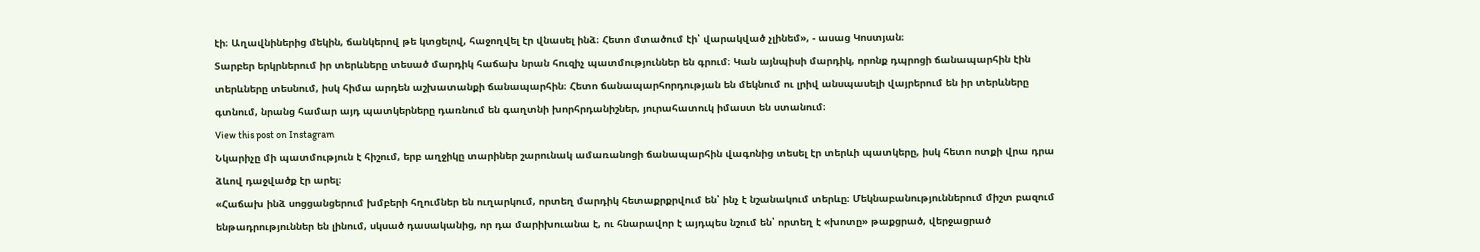էի։ Աղավնիներից մեկին, ճանկերով թե կտցելով, հաջողվել էր վնասել ինձ։ Հետո մտածում էի՝ վարակված չլինեմ», - ասաց Կոստյան։
Տարբեր երկրներում իր տերևները տեսած մարդիկ հաճախ նրան հուզիչ պատմություններ են գրում։ Կան այնպիսի մարդիկ, որոնք դպրոցի ճանապարհին էին տերևները տեսնում, իսկ հիմա արդեն աշխատանքի ճանապարհին։ Հետո ճանապարհորդության են մեկնում ու լրիվ անսպասելի վայրերում են իր տերևները գտնում, նրանց համար այդ պատկերները դառնում են գաղտնի խորհրդանիշներ, յուրահատուկ իմաստ են ստանում։
View this post on Instagram
Նկարիչը մի պատմություն է հիշում, երբ աղջիկը տարիներ շարունակ ամառանոցի ճանապարհին վագոնից տեսել էր տերևի պատկերը, իսկ հետո ոտքի վրա դրա ձևով դաջվածք էր արել։
«Հաճախ ինձ սոցցանցերում խմբերի հղումներ են ուղարկում, որտեղ մարդիկ հետաքրքրվում են՝ ինչ է նշանակում տերևը։ Մեկնաբանություններում միշտ բազում ենթադրություններ են լինում, սկսած դասականից, որ դա մարիխուանա է, ու հնարավոր է այդպես նշում են՝ որտեղ է «խոտը» թաքցրած, վերջացրած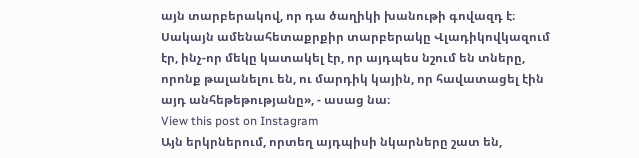այն տարբերակով, որ դա ծաղիկի խանութի գովազդ է։ Սակայն ամենահետաքրքիր տարբերակը Վլադիկովկազում էր, ինչ-որ մեկը կատակել էր, որ այդպես նշում են տները, որոնք թալանելու են, ու մարդիկ կային, որ հավատացել էին այդ անհեթեթությանը», - ասաց նա։
View this post on Instagram
Այն երկրներում, որտեղ այդպիսի նկարները շատ են,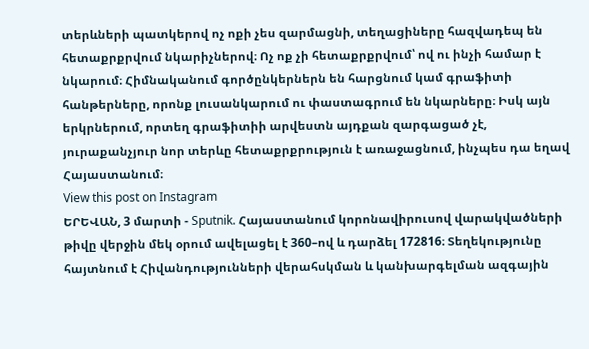տերևների պատկերով ոչ ոքի չես զարմացնի, տեղացիները հազվադեպ են հետաքրքրվում նկարիչներով։ Ոչ ոք չի հետաքրքրվում՝ ով ու ինչի համար է նկարում։ Հիմնականում գործընկերներն են հարցնում կամ գրաֆիտի հանթերները, որոնք լուսանկարում ու փաստագրում են նկարները։ Իսկ այն երկրներում, որտեղ գրաֆիտիի արվեստն այդքան զարգացած չէ, յուրաքանչյուր նոր տերևը հետաքրքրություն է առաջացնում, ինչպես դա եղավ Հայաստանում։
View this post on Instagram
ԵՐԵՎԱՆ, 3 մարտի - Sputnik. Հայաստանում կորոնավիրուսով վարակվածների թիվը վերջին մեկ օրում ավելացել է 360–ով և դարձել 172816։ Տեղեկությունը հայտնում է Հիվանդությունների վերահսկման և կանխարգելման ազգային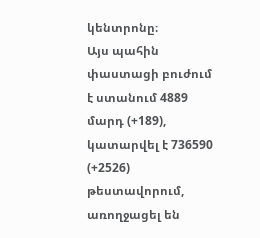կենտրոնը։
Այս պահին փաստացի բուժում է ստանում 4889 մարդ (+189), կատարվել է 736590 (+2526) թեստավորում, առողջացել են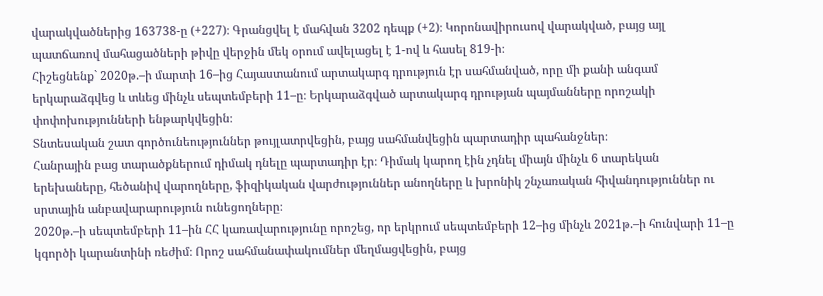վարակվածներից 163738-ը (+227)։ Գրանցվել է մահվան 3202 դեպք (+2)։ Կորոնավիրուսով վարակված, բայց այլ պատճառով մահացածների թիվը վերջին մեկ օրում ավելացել է 1-ով և հասել 819-ի։
Հիշեցնենք` 2020թ.–ի մարտի 16–ից Հայաստանում արտակարգ դրություն էր սահմանված, որը մի քանի անգամ երկարաձգվեց և տևեց մինչև սեպտեմբերի 11–ը։ Երկարաձգված արտակարգ դրության պայմանները որոշակի փոփոխությունների ենթարկվեցին։
Տնտեսական շատ գործունեություններ թույլատրվեցին, բայց սահմանվեցին պարտադիր պահանջներ։
Հանրային բաց տարածքներում դիմակ դնելը պարտադիր էր։ Դիմակ կարող էին չդնել միայն մինչև 6 տարեկան երեխաները, հեծանիվ վարողները, ֆիզիկական վարժություններ անողները և խրոնիկ շնչառական հիվանդություններ ու սրտային անբավարարություն ունեցողները։
2020թ.–ի սեպտեմբերի 11–ին ՀՀ կառավարությունը որոշեց, որ երկրում սեպտեմբերի 12–ից մինչև 2021թ.–ի հունվարի 11–ը կգործի կարանտինի ռեժիմ։ Որոշ սահմանափակումներ մեղմացվեցին, բայց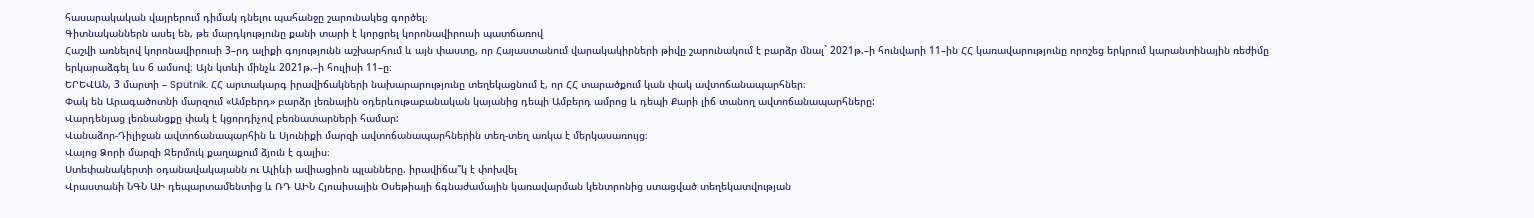հասարակական վայրերում դիմակ դնելու պահանջը շարունակեց գործել։
Գիտնականներն ասել են, թե մարդկությունը քանի տարի է կորցրել կորոնավիրուսի պատճառով
Հաշվի առնելով կորոնավիրուսի 3–րդ ալիքի գոյությունն աշխարհում և այն փաստը, որ Հայաստանում վարակակիրների թիվը շարունակում է բարձր մնալ` 2021թ.–ի հունվարի 11–ին ՀՀ կառավարությունը որոշեց երկրում կարանտինային ռեժիմը երկարաձգել ևս 6 ամսով։ Այն կտևի մինչև 2021թ.–ի հուլիսի 11–ը։
ԵՐԵՎԱՆ, 3 մարտի – Sputnik. ՀՀ արտակարգ իրավիճակների նախարարությունը տեղեկացնում է, որ ՀՀ տարածքում կան փակ ավտոճանապարհներ։
Փակ են Արագածոտնի մարզում «Ամբերդ» բարձր լեռնային օդերևութաբանական կայանից դեպի Ամբերդ ամրոց և դեպի Քարի լիճ տանող ավտոճանապարհները:
Վարդենյաց լեռնանցքը փակ է կցորդիչով բեռնատարների համար:
Վանաձոր-Դիլիջան ավտոճանապարհին և Սյունիքի մարզի ավտոճանապարհներին տեղ-տեղ առկա է մերկասառույց։
Վայոց Ձորի մարզի Ջերմուկ քաղաքում ձյուն է գալիս։
Ստեփանակերտի օդանավակայանն ու Ալիևի ավիացիոն պլանները. իրավիճա՞կ է փոխվել
Վրաստանի ՆԳՆ ԱԻ դեպարտամենտից և ՌԴ ԱԻՆ Հյուսիսային Օսեթիայի ճգնաժամային կառավարման կենտրոնից ստացված տեղեկատվության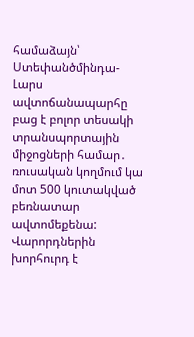համաձայն՝ Ստեփանծմինդա-Լարս ավտոճանապարհը բաց է բոլոր տեսակի տրանսպորտային միջոցների համար․ ռուսական կողմում կա մոտ 500 կուտակված բեռնատար ավտոմեքենա:
Վարորդներին խորհուրդ է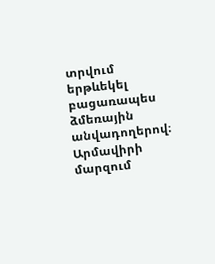տրվում երթևեկել բացառապես ձմեռային անվադողերով։
Արմավիրի մարզում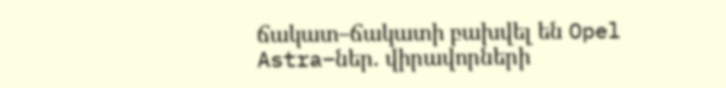ճակատ–ճակատի բախվել են Opel Astra–ներ. վիրավորների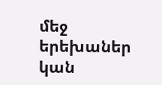մեջ երեխաներ կան